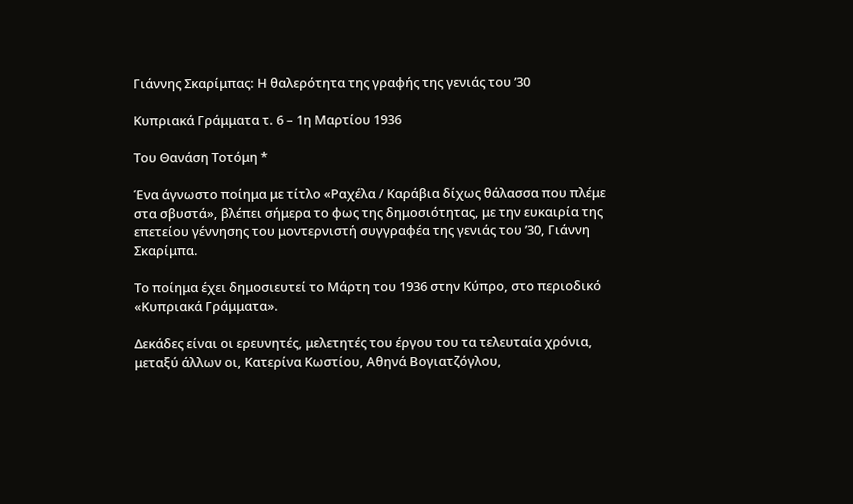Γιάννης Σκαρίμπας: Η θαλερότητα της γραφής της γενιάς του ’30

Κυπριακά Γράμματα τ. 6 – 1η Μαρτίου 1936

Του Θανάση Τοτόμη *

Ένα άγνωστο ποίημα με τίτλο «Ραχέλα / Καράβια δίχως θάλασσα που πλέμε στα σβυστά», βλέπει σήμερα το φως της δημοσιότητας, με την ευκαιρία της επετείου γέννησης του μοντερνιστή συγγραφέα της γενιάς του ’30, Γιάννη Σκαρίμπα.

Το ποίημα έχει δημοσιευτεί το Μάρτη του 1936 στην Κύπρο, στο περιοδικό «Κυπριακά Γράμματα».

Δεκάδες είναι οι ερευνητές, μελετητές του έργου του τα τελευταία χρόνια, μεταξύ άλλων οι, Κατερίνα Κωστίου, Αθηνά Βογιατζόγλου,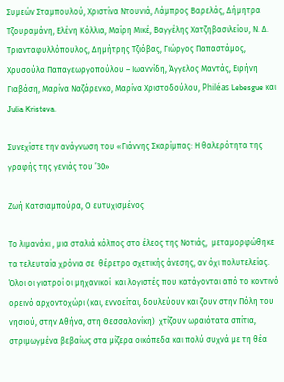Συμεών Σταμπουλού, Χριστίνα Ντουνιά, Λάμπρος Βαρελάς, Δήμητρα Τζουραμάνη, Ελένη Κόλλια, Μαίρη Μικέ, Βαγγέλης Χατζηβασιλείου, Ν. Δ. Τριανταφυλλόπουλος, Δημήτρης Τζιόβας, Γιώργος Παπαστάμος, Χρυσούλα Παπαγεωργοπούλου – Ιωαννίδη, Άγγελος Μαντάς, Ειρήνη Γιαβάση, Μαρίνα Ναζάρενκο, Μαρίνα Χριστοδούλου, Philéas Lebesgue και Julia Kristeva.

Συνεχίστε την ανάγνωση του «Γιάννης Σκαρίμπας: Η θαλερότητα της γραφής της γενιάς του ’30»

Ζωή Κατσιαμπούρα, Ο ευτυχισμένος

Το λιμανάκι , μια σταλιά κόλπος στο έλεος της Νοτιάς,  μεταμορφώθηκε τα τελευταία χρόνια σε  θέρετρο σχετικής άνεσης, αν όχι πολυτελείας.  Όλοι οι γιατροί οι μηχανικοί  και λογιστές που κατάγονται από το κοντινό ορεινό αρχοντοχώρι (και, εννοείται, δουλεύουν και ζουν στην Πόλη του νησιού, στην Αθήνα, στη Θεσσαλονίκη)  χτίζουν ωραιότατα σπίτια, στριμωγμένα βεβαίως στα μίζερα οικόπεδα και πολύ συχνά με τη θέα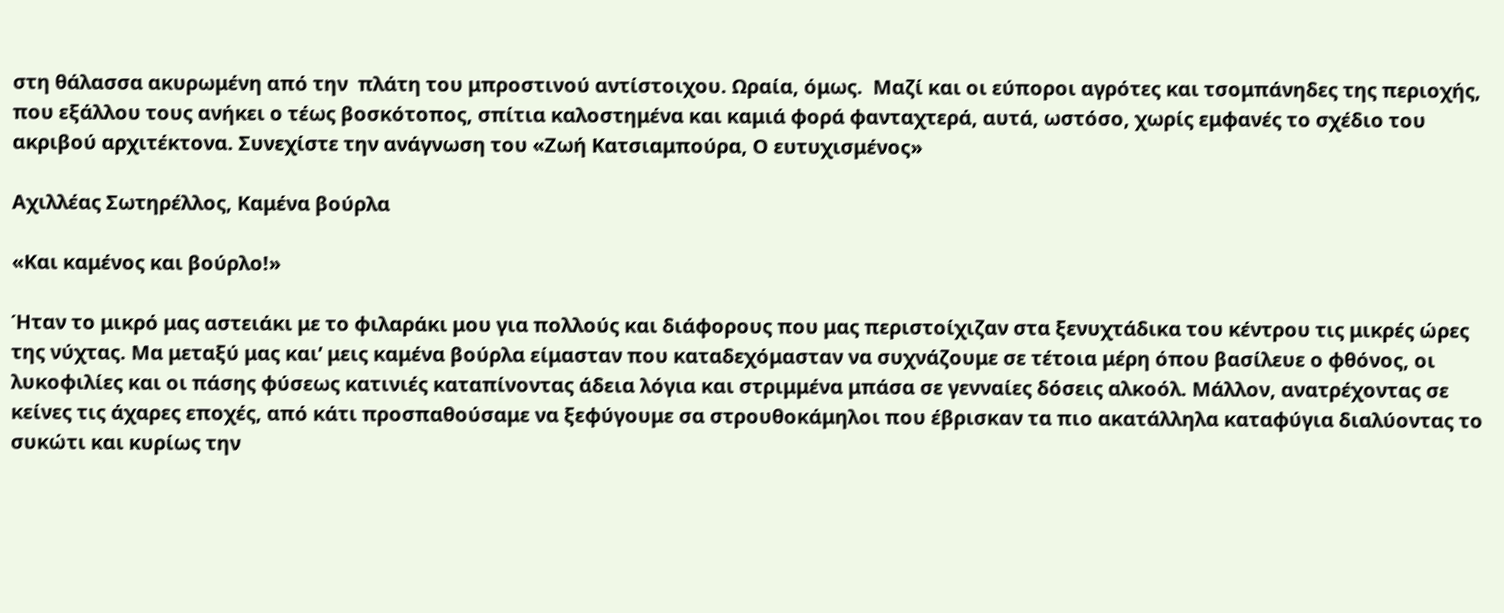στη θάλασσα ακυρωμένη από την  πλάτη του μπροστινού αντίστοιχου. Ωραία, όμως.  Μαζί και οι εύποροι αγρότες και τσομπάνηδες της περιοχής, που εξάλλου τους ανήκει ο τέως βοσκότοπος, σπίτια καλοστημένα και καμιά φορά φανταχτερά, αυτά, ωστόσο, χωρίς εμφανές το σχέδιο του ακριβού αρχιτέκτονα. Συνεχίστε την ανάγνωση του «Ζωή Κατσιαμπούρα, Ο ευτυχισμένος»

Αχιλλέας Σωτηρέλλος, Καμένα βούρλα

«Και καμένος και βούρλο!»

Ήταν το μικρό μας αστειάκι με το φιλαράκι μου για πολλούς και διάφορους που μας περιστοίχιζαν στα ξενυχτάδικα του κέντρου τις μικρές ώρες της νύχτας. Μα μεταξύ μας και’ μεις καμένα βούρλα είμασταν που καταδεχόμασταν να συχνάζουμε σε τέτοια μέρη όπου βασίλευε ο φθόνος, οι λυκοφιλίες και οι πάσης φύσεως κατινιές καταπίνοντας άδεια λόγια και στριμμένα μπάσα σε γενναίες δόσεις αλκοόλ. Μάλλον, ανατρέχοντας σε κείνες τις άχαρες εποχές, από κάτι προσπαθούσαμε να ξεφύγουμε σα στρουθοκάμηλοι που έβρισκαν τα πιο ακατάλληλα καταφύγια διαλύοντας το συκώτι και κυρίως την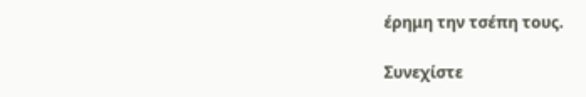έρημη την τσέπη τους.

Συνεχίστε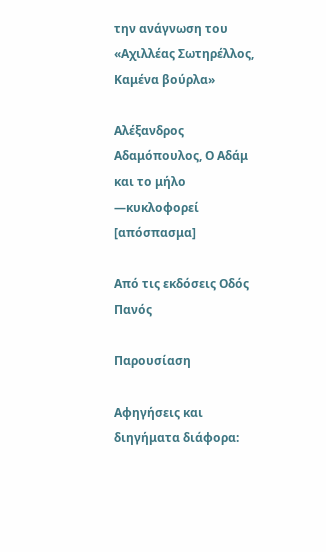την ανάγνωση του «Αχιλλέας Σωτηρέλλος, Καμένα βούρλα»

Αλέξανδρος Αδαμόπουλος, Ο Αδάμ και το μήλο ―κυκλοφορεί [απόσπασμα]

Από τις εκδόσεις Οδός Πανός

Παρουσίαση

Αφηγήσεις και διηγήματα διάφορα: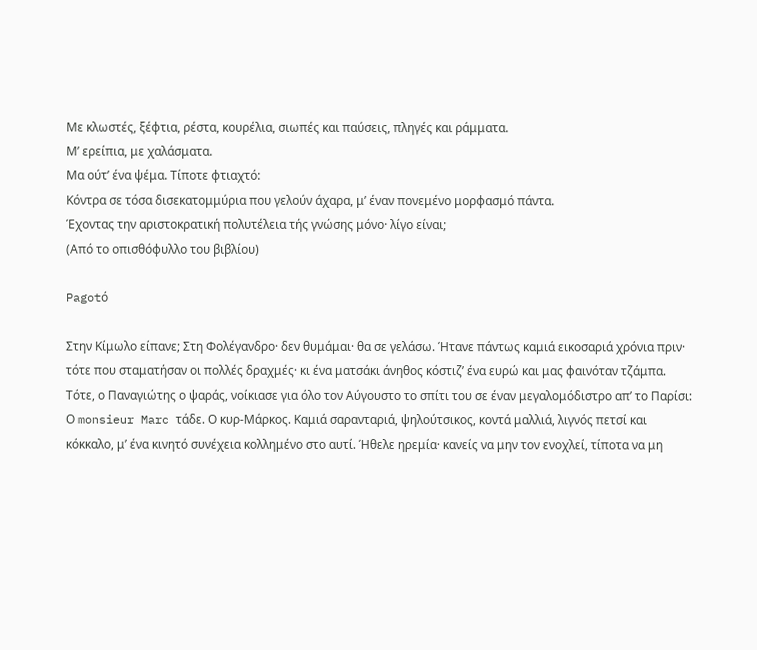Με κλωστές, ξέφτια, ρέστα, κουρέλια, σιωπές και παύσεις, πληγές και ράμματα.
Μ’ ερείπια, με χαλάσματα.
Μα ούτ’ ένα ψέμα. Τίποτε φτιαχτό:
Κόντρα σε τόσα δισεκατομμύρια που γελούν άχαρα, μ’ έναν πονεμένο μορφασμό πάντα.
Έχοντας την αριστοκρατική πολυτέλεια τής γνώσης μόνο· λίγο είναι;
(Από το οπισθόφυλλο του βιβλίου)

Pagotό

Στην Κίμωλο είπανε; Στη Φολέγανδρο· δεν θυμάμαι· θα σε γελάσω. Ήτανε πάντως καμιά εικοσαριά χρόνια πριν· τότε που σταματήσαν οι πολλές δραχμές· κι ένα ματσάκι άνηθος κόστιζ’ ένα ευρώ και μας φαινόταν τζάμπα. Τότε, ο Παναγιώτης ο ψαράς, νοίκιασε για όλο τον Αύγουστο το σπίτι του σε έναν μεγαλομόδιστρο απ’ το Παρίσι: Ο monsieur Marc τάδε. Ο κυρ-Μάρκος. Καμιά σαρανταριά, ψηλούτσικος, κοντά μαλλιά, λιγνός πετσί και κόκκαλο, μ’ ένα κινητό συνέχεια κολλημένο στο αυτί. Ήθελε ηρεμία· κανείς να μην τον ενοχλεί, τίποτα να μη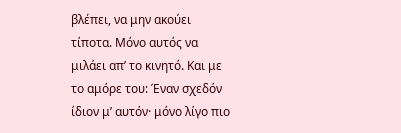βλέπει, να μην ακούει τίποτα. Μόνο αυτός να μιλάει απ’ το κινητό. Και με το αμόρε του: Έναν σχεδόν ίδιον μ’ αυτόν· μόνο λίγο πιο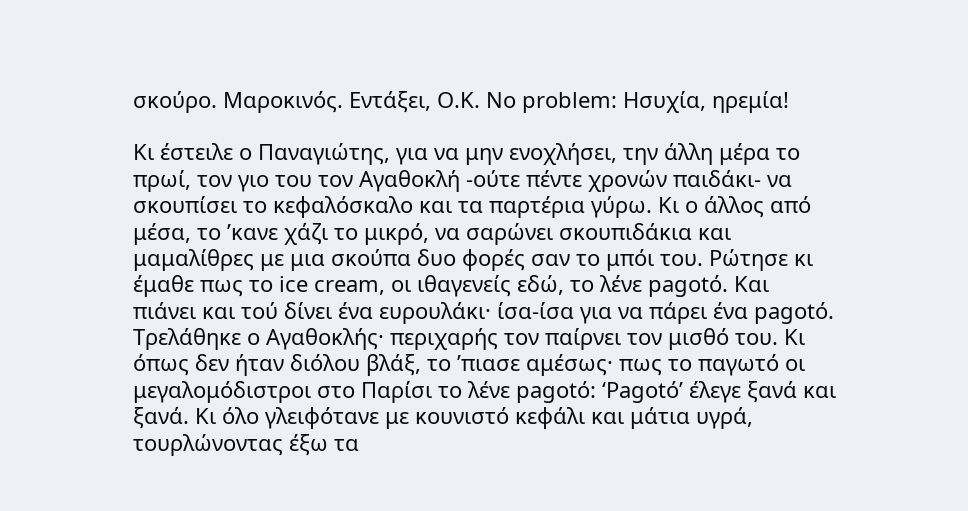σκούρο. Μαροκινός. Εντάξει, Ο.Κ. No problem: Ησυχία, ηρεμία!

Κι έστειλε ο Παναγιώτης, για να μην ενοχλήσει, την άλλη μέρα το πρωί, τον γιο του τον Αγαθοκλή -ούτε πέντε χρονών παιδάκι- να σκουπίσει το κεφαλόσκαλο και τα παρτέρια γύρω. Κι ο άλλος από μέσα, το ’κανε χάζι το μικρό, να σαρώνει σκουπιδάκια και μαμαλίθρες με μια σκούπα δυο φορές σαν το μπόι του. Ρώτησε κι έμαθε πως το ice cream, οι ιθαγενείς εδώ, το λένε pagotό. Και πιάνει και τού δίνει ένα ευρουλάκι· ίσα-ίσα για να πάρει ένα pagotό. Τρελάθηκε ο Αγαθοκλής· περιχαρής τον παίρνει τον μισθό του. Κι όπως δεν ήταν διόλου βλάξ, το ’πιασε αμέσως· πως το παγωτό οι μεγαλομόδιστροι στο Παρίσι το λένε pagotό: ‘Pagotό’ έλεγε ξανά και ξανά. Κι όλο γλειφότανε με κουνιστό κεφάλι και μάτια υγρά, τουρλώνοντας έξω τα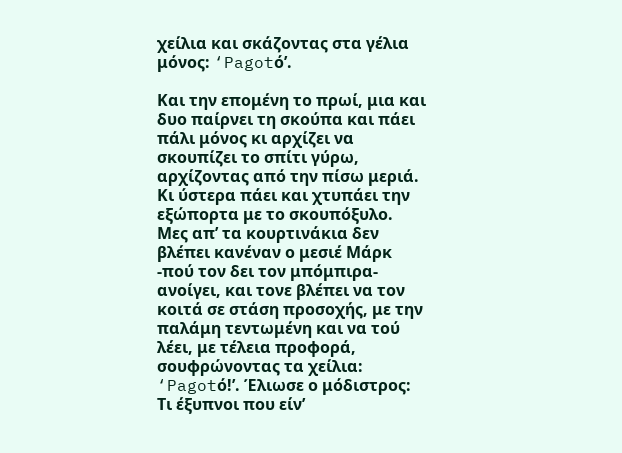χείλια και σκάζοντας στα γέλια μόνος: ‘Pagotό’.

Και την επομένη το πρωί, μια και δυο παίρνει τη σκούπα και πάει πάλι μόνος κι αρχίζει να σκουπίζει το σπίτι γύρω, αρχίζοντας από την πίσω μεριά. Κι ύστερα πάει και χτυπάει την εξώπορτα με το σκουπόξυλο. Μες απ’ τα κουρτινάκια δεν βλέπει κανέναν ο μεσιέ Μάρκ -πού τον δει τον μπόμπιρα- ανοίγει, και τονε βλέπει να τον κοιτά σε στάση προσοχής, με την παλάμη τεντωμένη και να τού λέει, με τέλεια προφορά, σουφρώνοντας τα χείλια: ‘Pagotό!’. Έλιωσε ο μόδιστρος: Τι έξυπνοι που είν’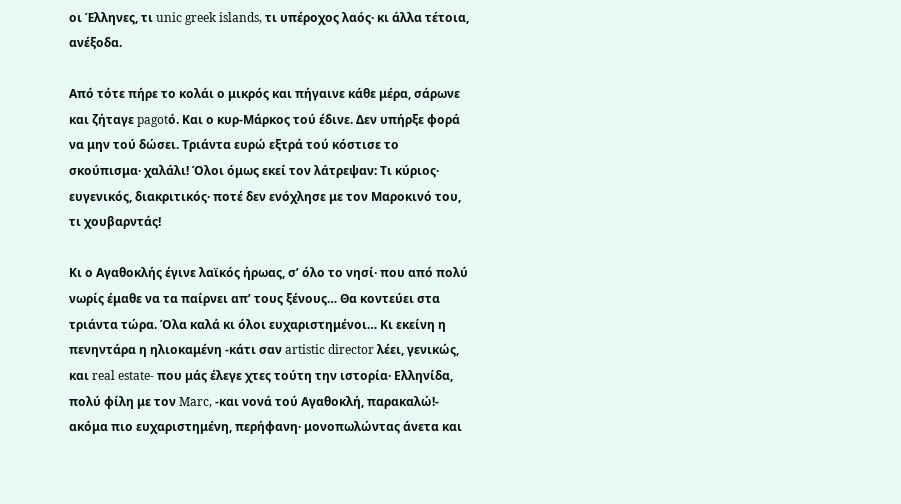οι Έλληνες, τι unic greek islands, τι υπέροχος λαός· κι άλλα τέτοια, ανέξοδα.

Από τότε πήρε το κολάι ο μικρός και πήγαινε κάθε μέρα, σάρωνε και ζήταγε pagotό. Και ο κυρ-Μάρκος τού έδινε. Δεν υπήρξε φορά να μην τού δώσει. Τριάντα ευρώ εξτρά τού κόστισε το σκούπισμα· χαλάλι! Όλοι όμως εκεί τον λάτρεψαν: Τι κύριος· ευγενικός, διακριτικός· ποτέ δεν ενόχλησε με τον Μαροκινό του, τι χουβαρντάς!

Κι ο Αγαθοκλής έγινε λαϊκός ήρωας, σ’ όλο το νησί· που από πολύ νωρίς έμαθε να τα παίρνει απ’ τους ξένους… Θα κοντεύει στα τριάντα τώρα. Όλα καλά κι όλοι ευχαριστημένοι… Κι εκείνη η πενηντάρα η ηλιοκαμένη -κάτι σαν artistic director λέει, γενικώς, και real estate- που μάς έλεγε χτες τούτη την ιστορία· Ελληνίδα, πολύ φίλη με τον Marc, -και νονά τού Αγαθοκλή, παρακαλώ!- ακόμα πιο ευχαριστημένη, περήφανη· μονοπωλώντας άνετα και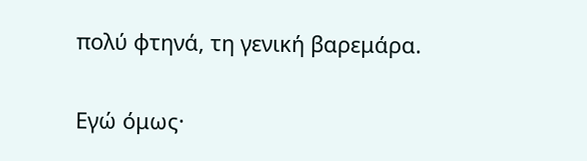πολύ φτηνά, τη γενική βαρεμάρα.

Εγώ όμως·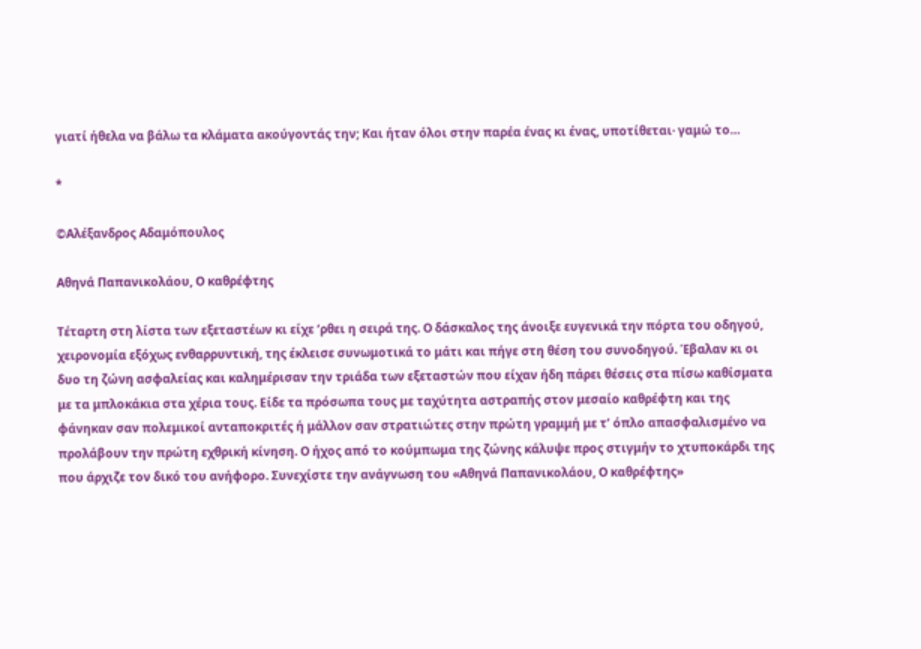γιατί ήθελα να βάλω τα κλάματα ακούγοντάς την; Και ήταν όλοι στην παρέα ένας κι ένας, υποτίθεται· γαμώ το…

*

©Αλέξανδρος Αδαμόπουλος

Αθηνά Παπανικολάου, Ο καθρέφτης

Τέταρτη στη λίστα των εξεταστέων κι είχε ‘ρθει η σειρά της. Ο δάσκαλος της άνοιξε ευγενικά την πόρτα του οδηγού, χειρονομία εξόχως ενθαρρυντική, της έκλεισε συνωμοτικά το μάτι και πήγε στη θέση του συνοδηγού. Έβαλαν κι οι δυο τη ζώνη ασφαλείας και καλημέρισαν την τριάδα των εξεταστών που είχαν ήδη πάρει θέσεις στα πίσω καθίσματα με τα μπλοκάκια στα χέρια τους. Είδε τα πρόσωπα τους με ταχύτητα αστραπής στον μεσαίο καθρέφτη και της φάνηκαν σαν πολεμικοί ανταποκριτές ή μάλλον σαν στρατιώτες στην πρώτη γραμμή με τ’ όπλο απασφαλισμένο να προλάβουν την πρώτη εχθρική κίνηση. Ο ήχος από το κούμπωμα της ζώνης κάλυψε προς στιγμήν το χτυποκάρδι της που άρχιζε τον δικό του ανήφορο. Συνεχίστε την ανάγνωση του «Αθηνά Παπανικολάου, Ο καθρέφτης»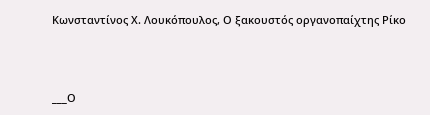Κωνσταντίνος Χ. Λουκόπουλος, Ο ξακουστός οργανοπαίχτης Ρίκο



___Ο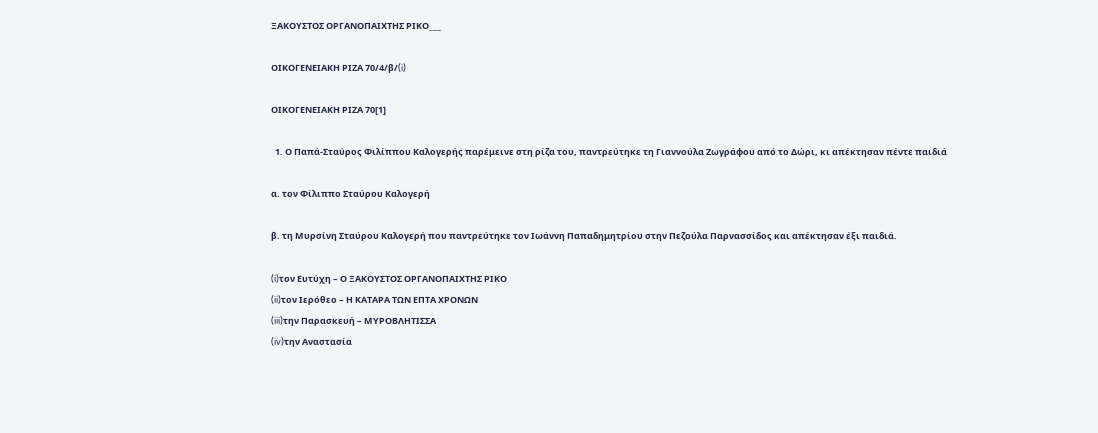ΞΑΚΟΥΣΤΟΣ ΟΡΓΑΝΟΠΑΙΧΤΗΣ ΡΙΚΟ___

ΟΙΚΟΓΕΝΕΙΑΚΗ ΡΙΖΑ 70/4/β/(i)

ΟΙΚΟΓΕΝΕΙΑΚΗ ΡΙΖΑ 70[1]

  1. Ο Παπά-Σταύρος Φιλίππου Καλογερής παρέμεινε στη ρίζα του, παντρεύτηκε τη Γιαννούλα Ζωγράφου από το Δώρι, κι απέκτησαν πέντε παιδιά

α. τον Φίλιππο Σταύρου Καλογερή

β. τη Μυρσίνη Σταύρου Καλογερή που παντρεύτηκε τον Ιωάννη Παπαδημητρίου στην Πεζούλα Παρνασσίδος και απέκτησαν έξι παιδιά.

(i)τον Ευτύχη – Ο ΞΑΚΟΥΣΤΟΣ ΟΡΓΑΝΟΠΑΙΧΤΗΣ ΡΙΚΟ
(ii)τον Ιερόθεο – Η ΚΑΤΑΡΑ ΤΩΝ ΕΠΤΑ ΧΡΟΝΩΝ
(iii)την Παρασκευή – ΜΥΡΟΒΛΗΤΙΣΣΑ
(iv)την Αναστασία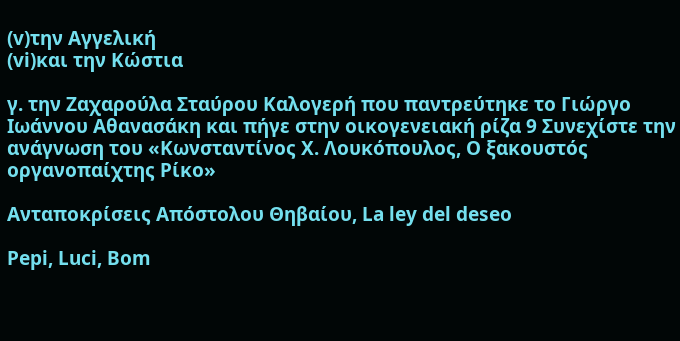(v)την Αγγελική
(vi)και την Κώστια

γ. την Ζαχαρούλα Σταύρου Καλογερή που παντρεύτηκε το Γιώργο Ιωάννου Αθανασάκη και πήγε στην οικογενειακή ρίζα 9 Συνεχίστε την ανάγνωση του «Κωνσταντίνος Χ. Λουκόπουλος, Ο ξακουστός οργανοπαίχτης Ρίκο»

Ανταποκρίσεις Απόστολου Θηβαίου, La ley del deseo

Pepi, Luci, Bom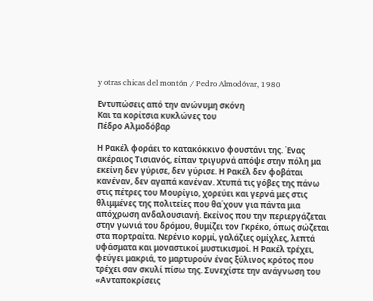y otras chicas del montón / Pedro Almodóvar, 1980

Εντυπώσεις από την ανώνυμη σκόνη
Και τα κορίτσια κυκλώνες του
Πέδρο Αλμοδόβαρ

Η Ρακέλ φοράει το κατακόκκινο φουστάνι της. Ένας ακέραιος Τισιανός, είπαν τριγυρνά απόψε στην πόλη μα εκείνη δεν γύρισε, δεν γύρισε. Η Ρακέλ δεν φοβάται κανέναν, δεν αγαπά κανέναν. Χτυπά τις γόβες της πάνω στις πέτρες του Μουρίγιο, χορεύει και γερνά μες στις θλιμμένες της πολιτείες που θα΄χουν για πάντα μια απόχρωση ανδαλουσιανή. Εκείνος που την περιεργάζεται στην γωνιά του δρόμου, θυμίζει τον Γκρέκο, όπως σώζεται στα πορτραίτα. Νερένιο κορμί, γαλάζιες ομίχλες, λεπτά υφάσματα και μοναστικοί μυστικισμοί. Η Ρακέλ τρέχει,  φεύγει μακριά, το μαρτυρούν ένας ξύλινος κρότος που τρέχει σαν σκυλί πίσω της. Συνεχίστε την ανάγνωση του «Ανταποκρίσεις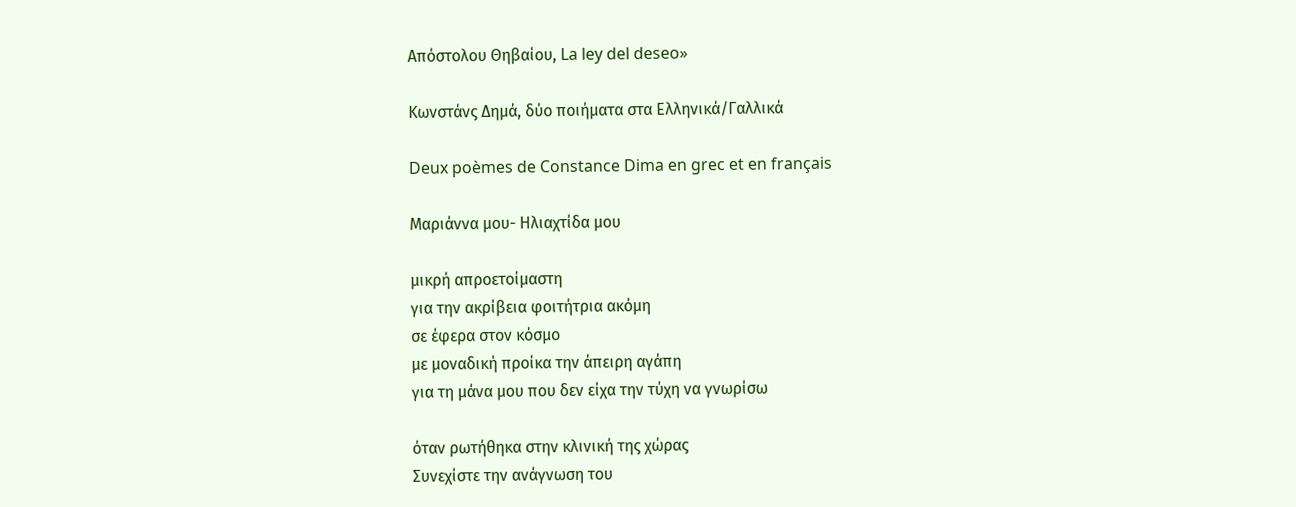Απόστολου Θηβαίου, La ley del deseo»

Κωνστάνς Δημά, δύο ποιήματα στα Ελληνικά/Γαλλικά

Deux poèmes de Constance Dima en grec et en français

Μαριάννα μου- Ηλιαχτίδα μου

μικρή απροετοίμαστη
για την ακρίβεια φοιτήτρια ακόμη
σε έφερα στον κόσμο
με μοναδική προίκα την άπειρη αγάπη
για τη μάνα μου που δεν είχα την τύχη να γνωρίσω

όταν ρωτήθηκα στην κλινική της χώρας
Συνεχίστε την ανάγνωση του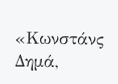«Κωνστάνς Δημά,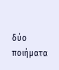δύο ποιήματα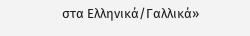στα Ελληνικά/Γαλλικά»